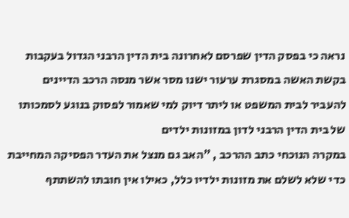נראה כי בפסק הדין שפרסם לאחרונה בית הדין הרבני הגדול בעקבות בקשת האשה במסגרת ערעור ישנו מסר אשר מנסה הרכב הדיינים להעביר לבית המשפט או ליתר דיוק למי שאמור לפסוק בנוגע לסמכותו של בית הדין הרבני לדון במזונות ילדים
במקרה הנוכחי כתב ההרכב , "האב גם מנצל את העדר הפסיקה המחייבת כדי שלא לשלם את מזונות ילדיו כלל, כאילו אין חובתו להשתתף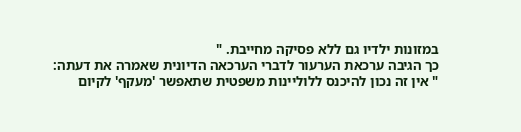במזונות ילדיו גם ללא פסיקה מחייבת. "
כך הגיבה ערכאת הערעור לדברי הערכאה הדיונית שאמרה את דעתה:
" אין זה נכון להיכנס ללוליינות משפטית שתאפשר 'מעקף' לקיום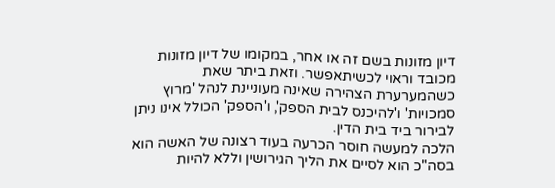דיון מזונות בשם זה או אחר, במקומו של דיון מזונות מכובד וראוי לכשיתאפשר. וזאת ביתר שאת כשהמערערת הצהירה שאינה מעוניינת לנהל 'מרוץ סמכויות' ו'להיכנס לבית הספק', ו'הספק' הכולל אינו ניתן לבירור ביד בית הדין.
הלכה למעשה חוסר הכרעה בעוד רצונה של האשה הוא בסה"כ הוא לסיים את הליך הגירושין וללא להיות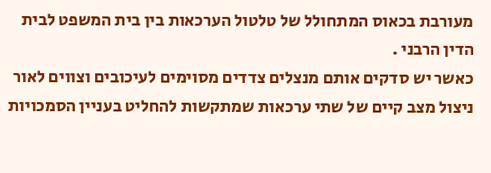מעורבת בכאוס המתחולל של טלטול הערכאות בין בית המשפט לבית הדין הרבני .
כאשר יש סדקים אותם מנצלים צדדים מסוימים לעיכובים וצווים לאור ניצול מצב קיים של שתי ערכאות שמתקשות להחליט בעניין הסמכויות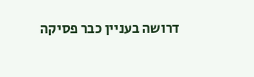דרושה בעניין כבר פסיקה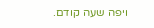ויפה שעה קודם.